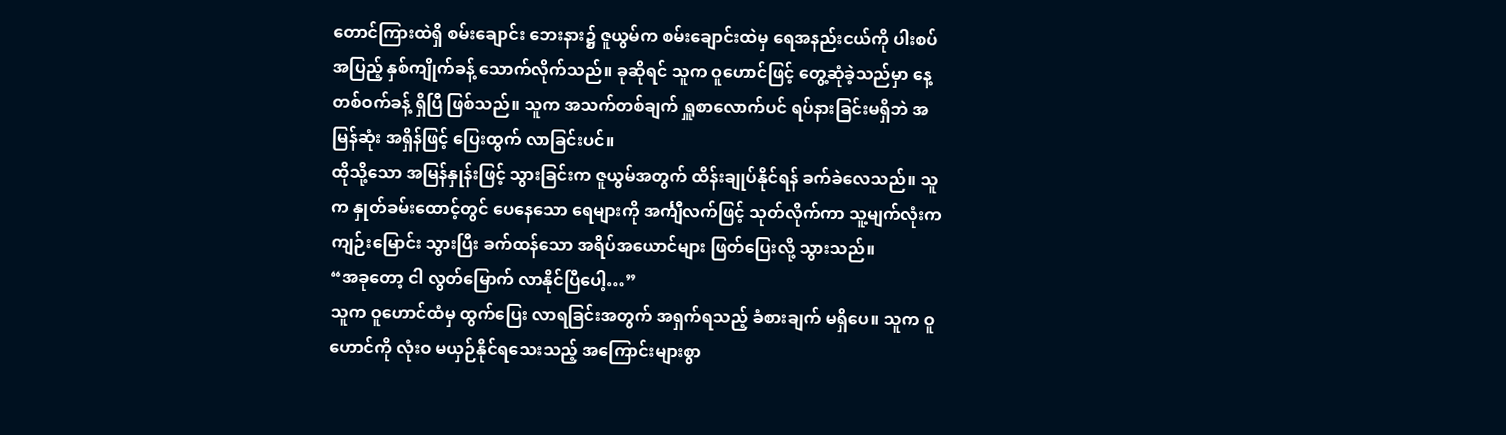တောင်ကြားထဲရှိ စမ်းချောင်း ဘေးနား၌ ဇူယွမ်က စမ်းချောင်းထဲမှ ရေအနည်းငယ်ကို ပါးစပ်အပြည့် နှစ်ကျိုက်ခန့် သောက်လိုက်သည်။ ခုဆိုရင် သူက ဝူဟောင်ဖြင့် တွေ့ဆုံခဲ့သည်မှာ နေ့တစ်ဝက်ခန့် ရှိပြီ ဖြစ်သည်။ သူက အသက်တစ်ချက် ရှူစာလောက်ပင် ရပ်နားခြင်းမရှိဘဲ အမြန်ဆုံး အရှိန်ဖြင့် ပြေးထွက် လာခြင်းပင်။
ထိုသို့သော အမြန်နှုန်းဖြင့် သွားခြင်းက ဇူယွမ်အတွက် ထိန်းချုပ်နိုင်ရန် ခက်ခဲလေသည်။ သူက နှုတ်ခမ်းထောင့်တွင် ပေနေသော ရေများကို အင်္ကျီလက်ဖြင့် သုတ်လိုက်ကာ သူ့မျက်လုံးက ကျဉ်းမြောင်း သွားပြီး ခက်ထန်သော အရိပ်အယောင်များ ဖြတ်ပြေးလို့ သွားသည်။
“အခုတော့ ငါ လွတ်မြောက် လာနိုင်ပြီပေါ့…”
သူက ဝူဟောင်ထံမှ ထွက်ပြေး လာရခြင်းအတွက် အရှက်ရသည့် ခံစားချက် မရှိပေ။ သူက ဝူဟောင်ကို လုံးဝ မယှဉ်နိုင်ရသေးသည့် အကြောင်းများစွာ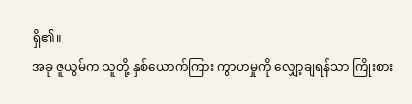ရှိ၏။
အခု ဇူယွမ်က သူတို့ နှစ်ယောက်ကြား ကွာဟမှုကို လျှော့ချရန်သာ ကြိုးစား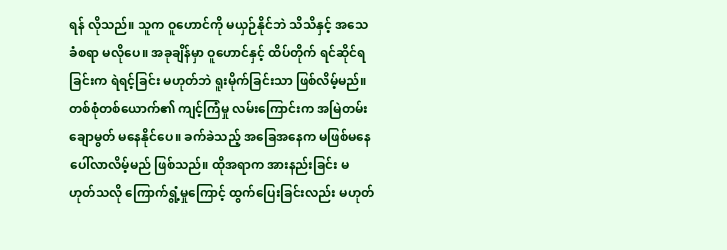ရန် လိုသည်။ သူက ဝူဟောင်ကို မယှဉ်နိုင်ဘဲ သိသိနှင့် အသေခံစရာ မလိုပေ။ အခုချိန်မှာ ဝူဟောင်နှင့် ထိပ်တိုက် ရင်ဆိုင်ရခြင်းက ရဲရင့်ခြင်း မဟုတ်ဘဲ ရူးမိုက်ခြင်းသာ ဖြစ်လိမ့်မည်။
တစ်စုံတစ်ယောက်၏ ကျင့်ကြံမှု လမ်းကြောင်းက အမြဲတမ်း ချောမွတ် မနေနိုင်ပေ။ ခက်ခဲသည့် အခြေအနေက မဖြစ်မနေ ပေါ်လာလိမ့်မည် ဖြစ်သည်။ ထိုအရာက အားနည်းခြင်း မဟုတ်သလို ကြောက်ရွံ့မှုကြောင့် ထွက်ပြေးခြင်းလည်း မဟုတ်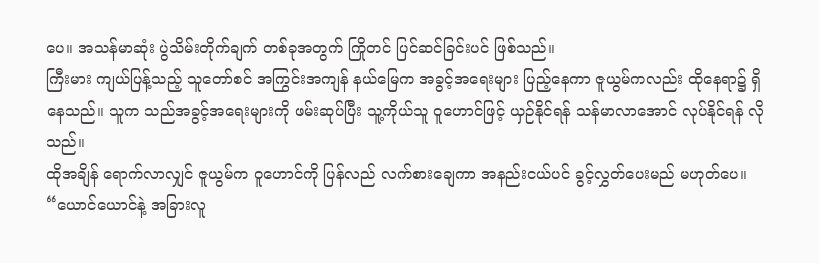ပေ။ အသန်မာဆုံး ပွဲသိမ်းတိုက်ချက် တစ်ခုအတွက် ကြိုတင် ပြင်ဆင်ခြင်းပင် ဖြစ်သည်။
ကြီးမား ကျယ်ပြန့်သည့် သူတော်စင် အကြွင်းအကျန် နယ်မြေက အခွင့်အရေးများ ပြည့်နေကာ ဇူယွမ်ကလည်း ထိုနေရာ၌ ရှိနေသည်။ သူက သည်အခွင့်အရေးများကို ဖမ်းဆုပ်ပြီး သူ့ကိုယ်သူ ဝူဟောင်ဖြင့် ယှဉ်နိုင်ရန် သန်မာလာအောင် လုပ်နိုင်ရန် လိုသည်။
ထိုအချိန် ရောက်လာလျှင် ဇူယွမ်က ဝူဟောင်ကို ပြန်လည် လက်စားချေကာ အနည်းငယ်ပင် ခွင့်လွှတ်ပေးမည် မဟုတ်ပေ။
“ယောင်ယောင်နဲ့ အခြားလူ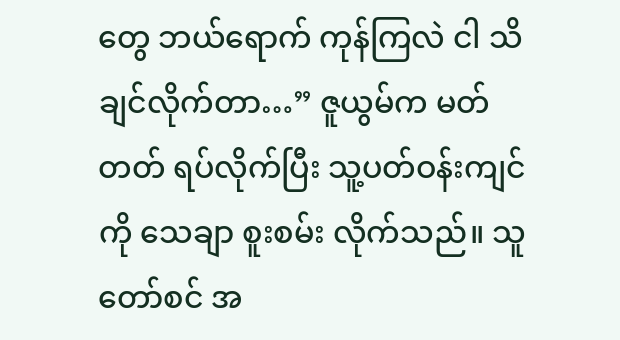တွေ ဘယ်ရောက် ကုန်ကြလဲ ငါ သိချင်လိုက်တာ…” ဇူယွမ်က မတ်တတ် ရပ်လိုက်ပြီး သူ့ပတ်ဝန်းကျင်ကို သေချာ စူးစမ်း လိုက်သည်။ သူတော်စင် အ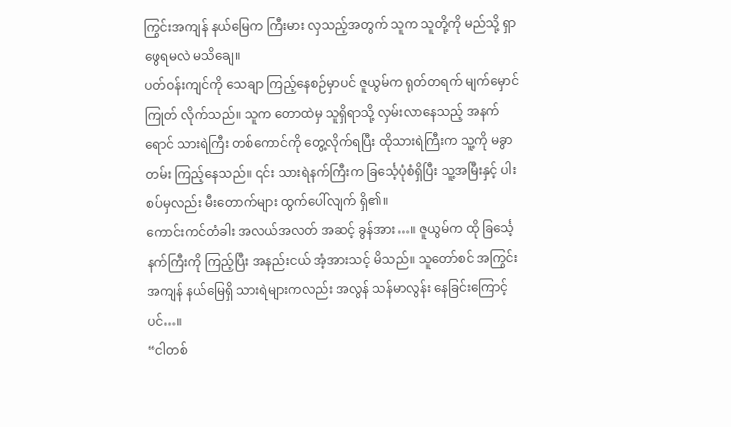ကြွင်းအကျန် နယ်မြေက ကြီးမား လှသည့်အတွက် သူက သူတို့ကို မည်သို့ ရှာဖွေရမလဲ မသိချေ။
ပတ်ဝန်းကျင်ကို သေချာ ကြည့်နေစဉ်မှာပင် ဇူယွမ်က ရုတ်တရက် မျက်မှောင်ကြုတ် လိုက်သည်။ သူက တောထဲမှ သူရှိရာသို့ လှမ်းလာနေသည့် အနက်ရောင် သားရဲကြီး တစ်ကောင်ကို တွေ့လိုက်ရပြီး ထိုသားရဲကြီးက သူ့ကို မခွာတမ်း ကြည့်နေသည်။ ၎င်း သားရဲနက်ကြီးက ခြင်္သေ့ပုံစံရှိပြီး သူ့အမြီးနှင့် ပါးစပ်မှလည်း မီးတောက်များ ထွက်ပေါ်လျက် ရှိ၏။
ကောင်းကင်တံခါး အလယ်အလတ် အဆင့် ခွန်အား…။ ဇူယွမ်က ထို ခြင်္သေ့နက်ကြီးကို ကြည့်ပြီး အနည်းငယ် အံ့အားသင့် မိသည်။ သူတော်စင် အကြွင်းအကျန် နယ်မြေရှိ သားရဲများကလည်း အလွန် သန်မာလွန်း နေခြင်းကြောင့်ပင်…။
“ငါတစ်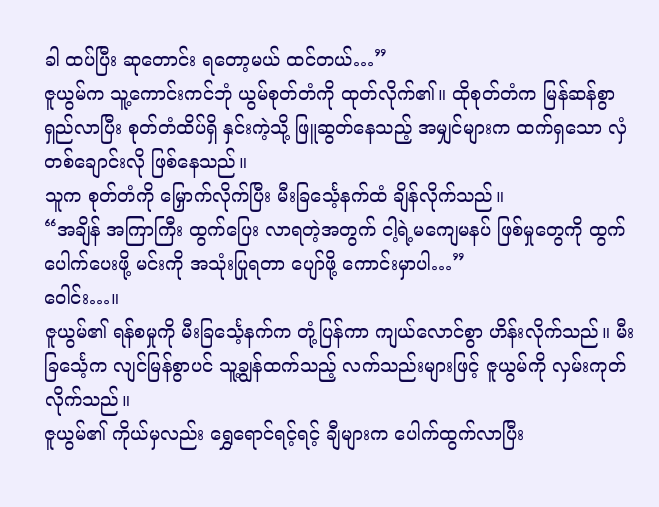ခါ ထပ်ပြီး ဆုတောင်း ရတော့မယ် ထင်တယ်…”
ဇူယွမ်က သူ့ကောင်းကင်ဘုံ ယွမ်စုတ်တံကို ထုတ်လိုက်၏။ ထိုစုတ်တံက မြန်ဆန်စွာ ရှည်လာပြီး စုတ်တံထိပ်ရှိ နှင်းကဲ့သို့ ဖြူဆွတ်နေသည့် အမျှင်များက ထက်ရှသော လှံတစ်ချောင်းလို ဖြစ်နေသည်။
သူက စုတ်တံကို မြှောက်လိုက်ပြီး မီးခြင်္သေ့နက်ထံ ချိန်လိုက်သည်။
“အချိန် အကြာကြီး ထွက်ပြေး လာရတဲ့အတွက် ငါ့ရဲ့မကျေမနပ် ဖြစ်မှုတွေကို ထွက်ပေါက်ပေးဖို့ မင်းကို အသုံးပြုရတာ ပျော်ဖို့ ကောင်းမှာပါ…”
ဝေါင်း…။
ဇူယွမ်၏ ရန်စမှုကို မီးခြင်္သေ့နက်က တုံ့ပြန်ကာ ကျယ်လောင်စွာ ဟိန်းလိုက်သည်။ မီးခြင်္သေ့က လျင်မြန်စွာပင် သူ့ချွန်ထက်သည့် လက်သည်းများဖြင့် ဇူယွမ်ကို လှမ်းကုတ် လိုက်သည်။
ဇူယွမ်၏ ကိုယ်မှလည်း ရွှေရောင်ရင့်ရင့် ချီများက ပေါက်ထွက်လာပြီး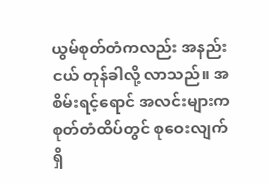ယွမ်စုတ်တံကလည်း အနည်းငယ် တုန်ခါလို့ လာသည်။ အစိမ်းရင့်ရောင် အလင်းများက စုတ်တံထိပ်တွင် စုဝေးလျက် ရှိ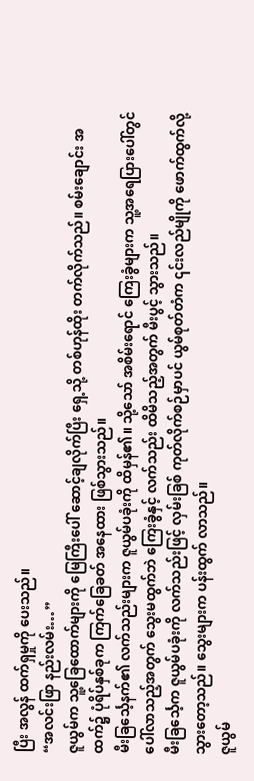ပြီး အလွန် ထက်ရှမှုကို ပေးသည်။
“အလင်းဖြာ နည်းလမ်း…”
ဇူယွမ်က သူ့ခြေထောက်များကို မြေကြီးပေါ် ဆောင့်ချလိုက်ပြီး ရှေ့သို့ တစ်ဟုန်ထိုး တက်လိုက်သည်။ စမ်းချောင်း အထက်၌ ပုံရိပ်နှစ်ခုက ကြက်ခြေခတ် အနေထား ဖြစ်သွားသည်။
မီးခြင်္သေ့နက်၏ လက်သည်းများက ဇူယွမ်ပခုံးကို ထိမှန်၏။ သို့သော် အစိမ်းရောင် ကြေးခွံများက သူ့အရေပြားပေါ်တွင် ပေါ်လာသည့်အတွက် သွေးမထွက်ဘဲ ကြေးခွံနှင့် လက်သည်း ထိမိသည့်အတွက် မီးပွင့် သွားသည်။
မီးခြင်္သေ့က ဇူယွမ်ပခုံးကို လက်သည်းဖြင့် လှမ်းခြစ် ကုတ်လိုက်စဉ်မှာပင် ယွမ်စုတ်တံက ၎င်းလည်မျိုကို ဖောက်ထွက်လို့ သွားတော့သည်။ သွေးများက ပန်းထွက် လာသည်။
ဇူယွမ်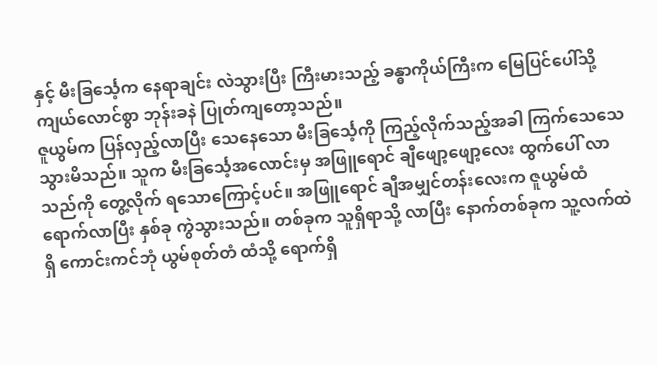နှင့် မီးခြင်္သေ့က နေရာချင်း လဲသွားပြီး ကြီးမားသည့် ခန္ဓာကိုယ်ကြီးက မြေပြင်ပေါ်သို့ ကျယ်လောင်စွာ ဘုန်းခနဲ ပြုတ်ကျတော့သည်။
ဇူယွမ်က ပြန်လှည့်လာပြီး သေနေသော မီးခြင်္သေ့ကို ကြည့်လိုက်သည့်အခါ ကြက်သေသေ သွားမိသည်။ သူက မီးခြင်္သေ့အလောင်းမှ အဖြူရောင် ချီဖျော့ဖျော့လေး ထွက်ပေါ် လာသည်ကို တွေ့လိုက် ရသောကြောင့်ပင်။ အဖြူရောင် ချီအမျှင်တန်းလေးက ဇူယွမ်ထံ ရောက်လာပြီး နှစ်ခု ကွဲသွားသည်။ တစ်ခုက သူရှိရာသို့ လာပြီး နောက်တစ်ခုက သူ့လက်ထဲရှိ ကောင်းကင်ဘုံ ယွမ်စုတ်တံ ထံသို့ ရောက်ရှိ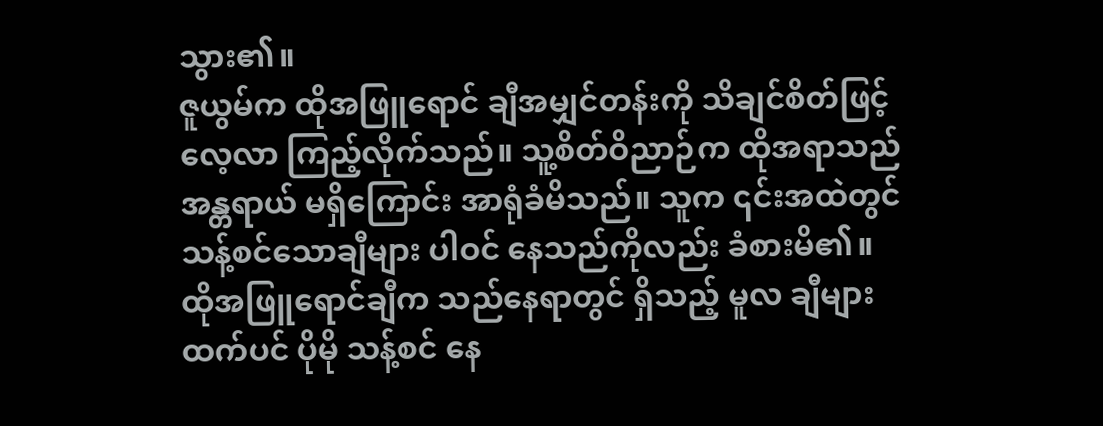သွား၏။
ဇူယွမ်က ထိုအဖြူရောင် ချီအမျှင်တန်းကို သိချင်စိတ်ဖြင့် လေ့လာ ကြည့်လိုက်သည်။ သူ့စိတ်ဝိညာဉ်က ထိုအရာသည် အန္တရာယ် မရှိကြောင်း အာရုံခံမိသည်။ သူက ၎င်းအထဲတွင် သန့်စင်သောချီများ ပါဝင် နေသည်ကိုလည်း ခံစားမိ၏။ ထိုအဖြူရောင်ချီက သည်နေရာတွင် ရှိသည့် မူလ ချီများထက်ပင် ပိုမို သန့်စင် နေ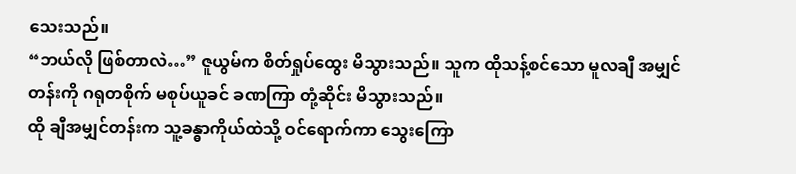သေးသည်။
“ဘယ်လို ဖြစ်တာလဲ…” ဇူယွမ်က စိတ်ရှုပ်ထွေး မိသွားသည်။ သူက ထိုသန့်စင်သော မူလချီ အမျှင်တန်းကို ဂရုတစိုက် မစုပ်ယူခင် ခဏကြာ တုံ့ဆိုင်း မိသွားသည်။
ထို ချီအမျှင်တန်းက သူ့ခန္ဓာကိုယ်ထဲသို့ ဝင်ရောက်ကာ သွေးကြော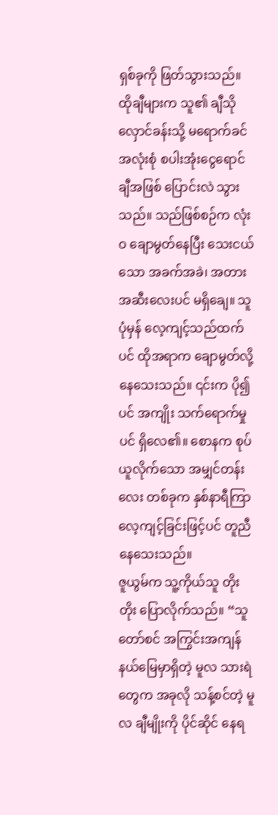ရှစ်ခုကို ဖြတ်သွားသည်။ ထိုချီများက သူ၏ ချီသိုလှောင်ခန်းသို့ မရောက်ခင် အလုံးစုံ စပါးအုံးငွေရောင် ချီအဖြစ် ပြောင်းလဲ သွားသည်။ သည်ဖြစ်စဉ်က လုံးဝ ချောမွတ်နေပြီး သေးငယ်သော အခက်အခဲ၊ အတားအဆီးလေးပင် မရှိချေ။ သူပုံမှန် လေ့ကျင့်သည်ထက်ပင် ထိုအရာက ချောမွတ်လို့ နေသေးသည်။ ၎င်းက ပို၍ပင် အကျိုး သက်ရောက်မှုပင် ရှိလေ၏။ စောနက စုပ်ယူလိုက်သော အမျှင်တန်းလေး တစ်ခုက နှစ်နာရီကြာ လေ့ကျင့်ခြင်းဖြင့်ပင် တူညီ နေသေးသည်။
ဇူယွမ်က သူ့ကိုယ်သူ တိုးတိုး ပြောလိုက်သည်။ “သူတော်စင် အကြွင်းအကျန် နယ်မြေမှာရှိတဲ့ မူလ သားရဲတွေက အခုလို သန့်စင်တဲ့ မူလ ချီမျိုးကို ပိုင်ဆိုင် နေရ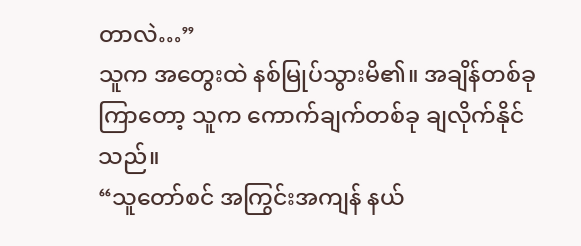တာလဲ…”
သူက အတွေးထဲ နစ်မြုပ်သွားမိ၏။ အချိန်တစ်ခု ကြာတော့ သူက ကောက်ချက်တစ်ခု ချလိုက်နိုင်သည်။
“သူတော်စင် အကြွင်းအကျန် နယ်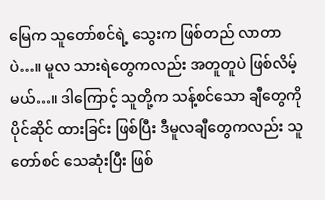မြေက သူတော်စင်ရဲ့ သွေးက ဖြစ်တည် လာတာပဲ…။ မူလ သားရဲတွေကလည်း အတူတူပဲ ဖြစ်လိမ့်မယ်…။ ဒါကြောင့် သူတို့က သန့်စင်သော ချီတွေကို ပိုင်ဆိုင် ထားခြင်း ဖြစ်ပြီး ဒီမူလချီတွေကလည်း သူတော်စင် သေဆုံးပြီး ဖြစ်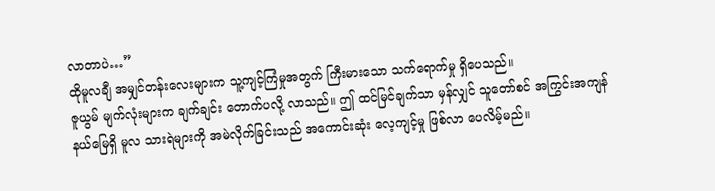လာတာပဲ…”
ထိုမူလချီ အမျှင်တန်းလေးများက သူ့ကျင့်ကြံမှုအတွက် ကြီးမားသော သက်ရောက်မှု ရှိပေသည်။
ဇူယွမ် မျက်လုံးများက ချက်ချင်း တောက်ပလို့ လာသည်။ ဤ ထင်မြင်ချက်သာ မှန်လျှင် သူတော်စင် အကြွင်းအကျန် နယ်မြေရှိ မူလ သားရဲများကို အမဲလိုက်ခြင်းသည် အကောင်းဆုံး လေ့ကျင့်မှု ဖြစ်လာ ပေလိမ့်မည်။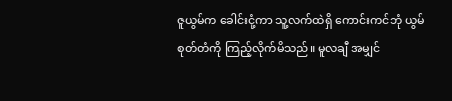ဇူယွမ်က ခေါင်းငုံ့ကာ သူ့လက်ထဲရှိ ကောင်းကင်ဘုံ ယွမ်စုတ်တံကို ကြည့်လိုက်မိသည်။ မူလချီ အမျှင်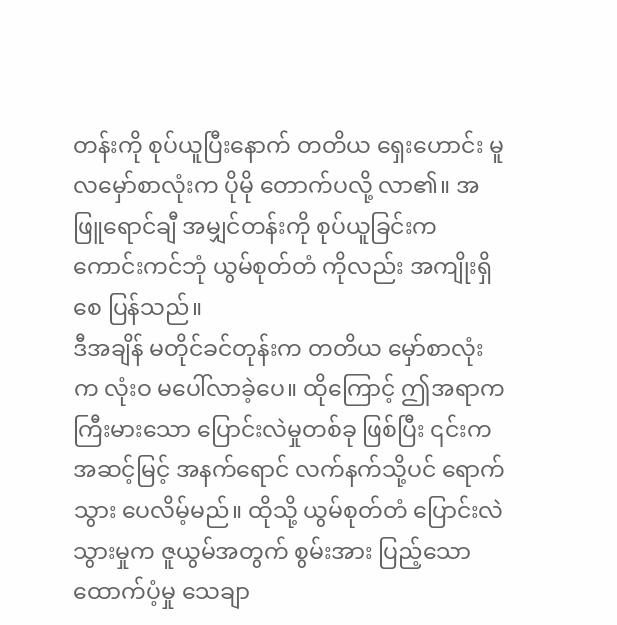တန်းကို စုပ်ယူပြီးနောက် တတိယ ရှေးဟောင်း မူလမှော်စာလုံးက ပိုမို တောက်ပလို့ လာ၏။ အဖြူရောင်ချီ အမျှင်တန်းကို စုပ်ယူခြင်းက ကောင်းကင်ဘုံ ယွမ်စုတ်တံ ကိုလည်း အကျိုးရှိစေ ပြန်သည်။
ဒီအချိန် မတိုင်ခင်တုန်းက တတိယ မှော်စာလုံးက လုံးဝ မပေါ်လာခဲ့ပေ။ ထိုကြောင့် ဤအရာက ကြီးမားသော ပြောင်းလဲမှုတစ်ခု ဖြစ်ပြီး ၎င်းက အဆင့်မြင့် အနက်ရောင် လက်နက်သို့ပင် ရောက်သွား ပေလိမ့်မည်။ ထိုသို့ ယွမ်စုတ်တံ ပြောင်းလဲသွားမှုက ဇူယွမ်အတွက် စွမ်းအား ပြည့်သော ထောက်ပံ့မှု သေချာ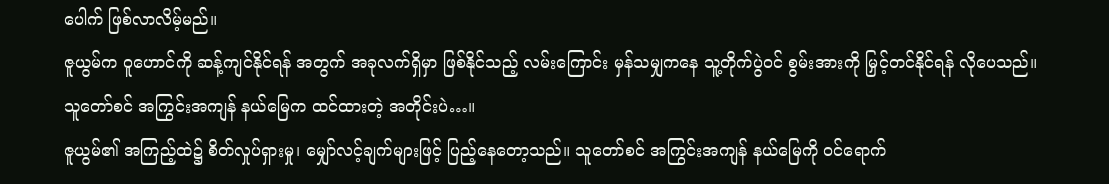ပေါက် ဖြစ်လာလိမ့်မည်။
ဇူယွမ်က ဝူဟောင်ကို ဆန့်ကျင်နိုင်ရန် အတွက် အခုလက်ရှိမှာ ဖြစ်နိုင်သည့် လမ်းကြောင်း မှန်သမျှကနေ သူ့တိုက်ပွဲဝင် စွမ်းအားကို မြှင့်တင်နိုင်ရန် လိုပေသည်။
သူတော်စင် အကြွင်းအကျန် နယ်မြေက ထင်ထားတဲ့ အတိုင်းပဲ…။
ဇူယွမ်၏ အကြည့်ထဲ၌ စိတ်လှုပ်ရှားမှု၊ မျှော်လင့်ချက်များဖြင့် ပြည့်နေတော့သည်။ သူတော်စင် အကြွင်းအကျန် နယ်မြေကို ဝင်ရောက်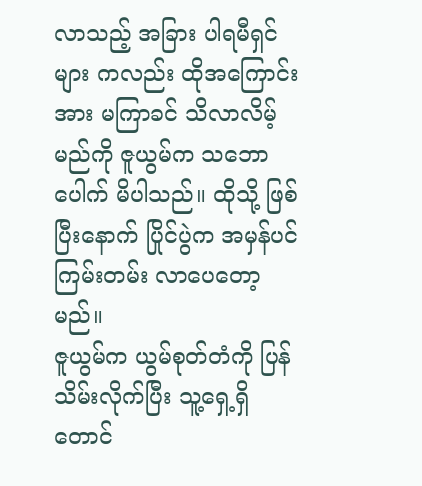လာသည့် အခြား ပါရမီရှင်များ ကလည်း ထိုအကြောင်းအား မကြာခင် သိလာလိမ့်မည်ကို ဇူယွမ်က သဘောပေါက် မိပါသည်။ ထိုသို့ ဖြစ်ပြီးနောက် ပြိုင်ပွဲက အမှန်ပင် ကြမ်းတမ်း လာပေတော့မည်။
ဇူယွမ်က ယွမ်စုတ်တံကို ပြန်သိမ်းလိုက်ပြီး သူ့ရှေ့ရှိ တောင်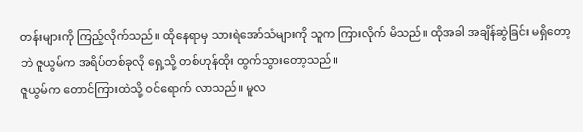တန်းများကို ကြည့်လိုက်သည်။ ထိုနေရာမှ သားရဲအော်သံများကို သူက ကြားလိုက် မိသည်။ ထိုအခါ အချိန်ဆွဲခြင်း မရှိတော့ဘဲ ဇူယွမ်က အရိပ်တစ်ခုလို ရှေ့သို့ တစ်ဟုန်ထိုး ထွက်သွားတော့သည်။
ဇူယွမ်က တောင်ကြားထဲသို့ ဝင်ရောက် လာသည်။ မူလ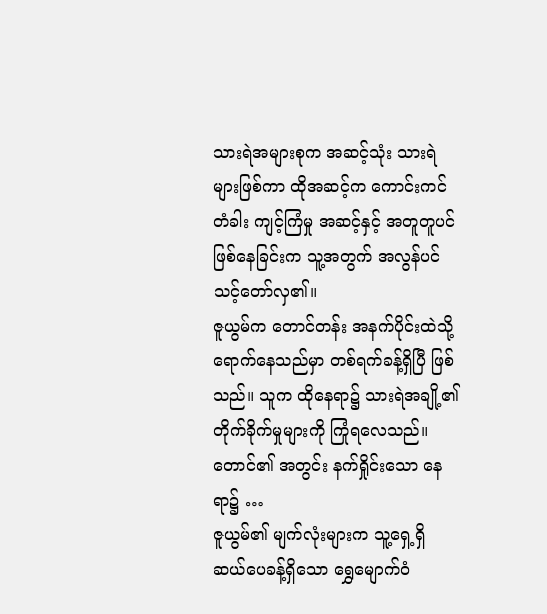သားရဲအများစုက အဆင့်သုံး သားရဲများဖြစ်ကာ ထိုအဆင့်က ကောင်းကင်တံခါး ကျင့်ကြံမှု အဆင့်နှင့် အတူတူပင် ဖြစ်နေခြင်းက သူ့အတွက် အလွန်ပင် သင့်တော်လှ၏။
ဇူယွမ်က တောင်တန်း အနက်ပိုင်းထဲသို့ ရောက်နေသည်မှာ တစ်ရက်ခန့်ရှိပြီ ဖြစ်သည်။ သူက ထိုနေရာ၌ သားရဲအချို့၏ တိုက်ခိုက်မှုများကို ကြုံရလေသည်။
တောင်၏ အတွင်း နက်ရှိုင်းသော နေရာ၌ …
ဇူယွမ်၏ မျက်လုံးများက သူ့ရှေ့ရှိ ဆယ်ပေခန့်ရှိသော ရွှေမျောက်ဝံ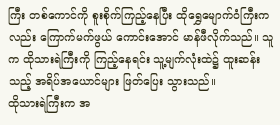ကြီး တစ်ကောင်ကို စူးစိုက်ကြည့်နေပြီး ထိုရွှေမျောက်ဝံကြီးကလည်း ကြောက်မက်ဖွယ် ကောင်းအောင် မာန်ဖီလိုက်သည်။ သူက ထိုသားရဲကြီးကို ကြည့်နေရင်း သူ့မျက်လုံးထဲ၌ ထူးဆန်းသည့် အရိပ်အယောင်များ ဖြတ်ပြေး သွားသည်။
ထိုသားရဲကြီးက အ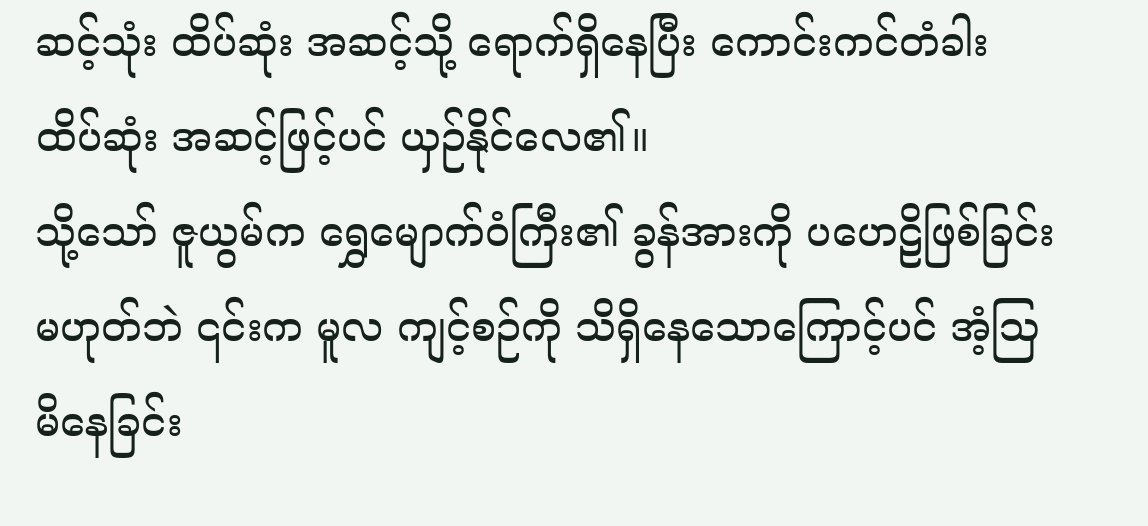ဆင့်သုံး ထိပ်ဆုံး အဆင့်သို့ ရောက်ရှိနေပြီး ကောင်းကင်တံခါး ထိပ်ဆုံး အဆင့်ဖြင့်ပင် ယှဉ်နိုင်လေ၏။
သို့သော် ဇူယွမ်က ရွှေမျောက်ဝံကြီး၏ ခွန်အားကို ပဟေဠိဖြစ်ခြင်း မဟုတ်ဘဲ ၎င်းက မူလ ကျင့်စဉ်ကို သိရှိနေသောကြောင့်ပင် အံ့ဩ မိနေခြင်း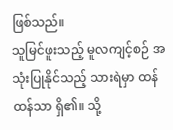ဖြစ်သည်။
သူမြင်ဖူးသည့် မူလကျင့်စဉ် အသုံးပြုနိုင်သည့် သားရဲမှာ ထန်ထန်သာ ရှိ၏။ သို့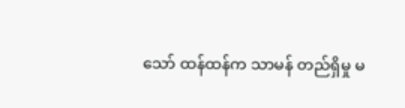သော် ထန်ထန်က သာမန် တည်ရှိမှု မ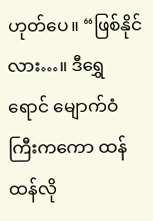ဟုတ်ပေ။ “ဖြစ်နိုင်လား…။ ဒီရွှေရောင် မျောက်ဝံကြီးကကော ထန်ထန်လို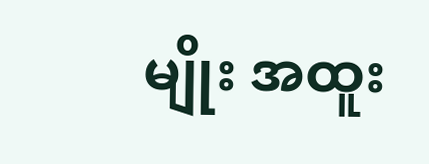မျိုး အထူး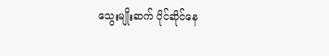သွေးမျိုးဆက် ပိုင်ဆိုင်နေ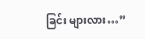ခြင်း များလား…”